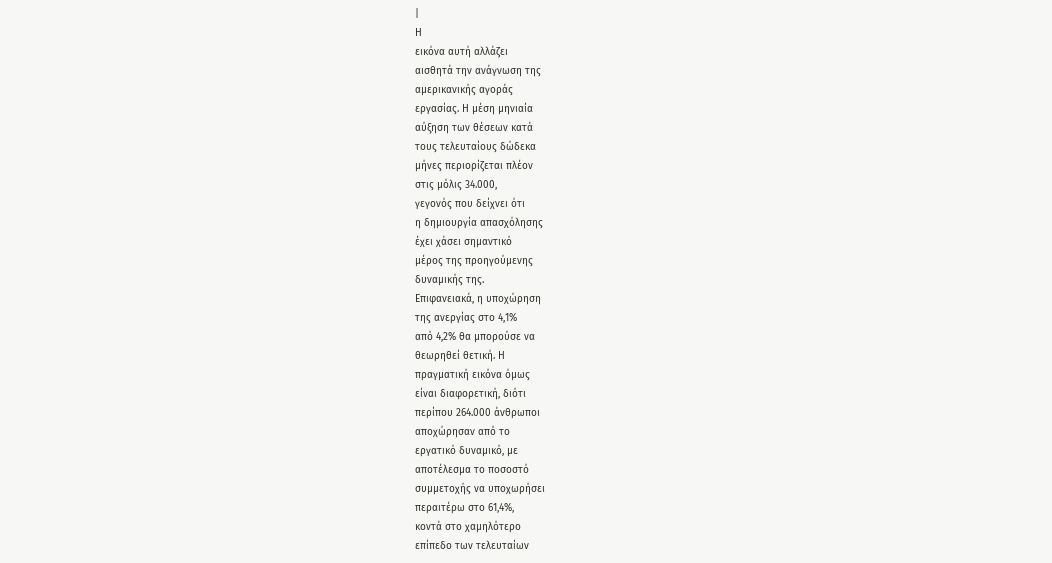|
Η
εικόνα αυτή αλλάζει
αισθητά την ανάγνωση της
αμερικανικής αγοράς
εργασίας. Η μέση μηνιαία
αύξηση των θέσεων κατά
τους τελευταίους δώδεκα
μήνες περιορίζεται πλέον
στις μόλις 34.000,
γεγονός που δείχνει ότι
η δημιουργία απασχόλησης
έχει χάσει σημαντικό
μέρος της προηγούμενης
δυναμικής της.
Επιφανειακά, η υποχώρηση
της ανεργίας στο 4,1%
από 4,2% θα μπορούσε να
θεωρηθεί θετική. Η
πραγματική εικόνα όμως
είναι διαφορετική, διότι
περίπου 264.000 άνθρωποι
αποχώρησαν από το
εργατικό δυναμικό, με
αποτέλεσμα το ποσοστό
συμμετοχής να υποχωρήσει
περαιτέρω στο 61,4%,
κοντά στο χαμηλότερο
επίπεδο των τελευταίων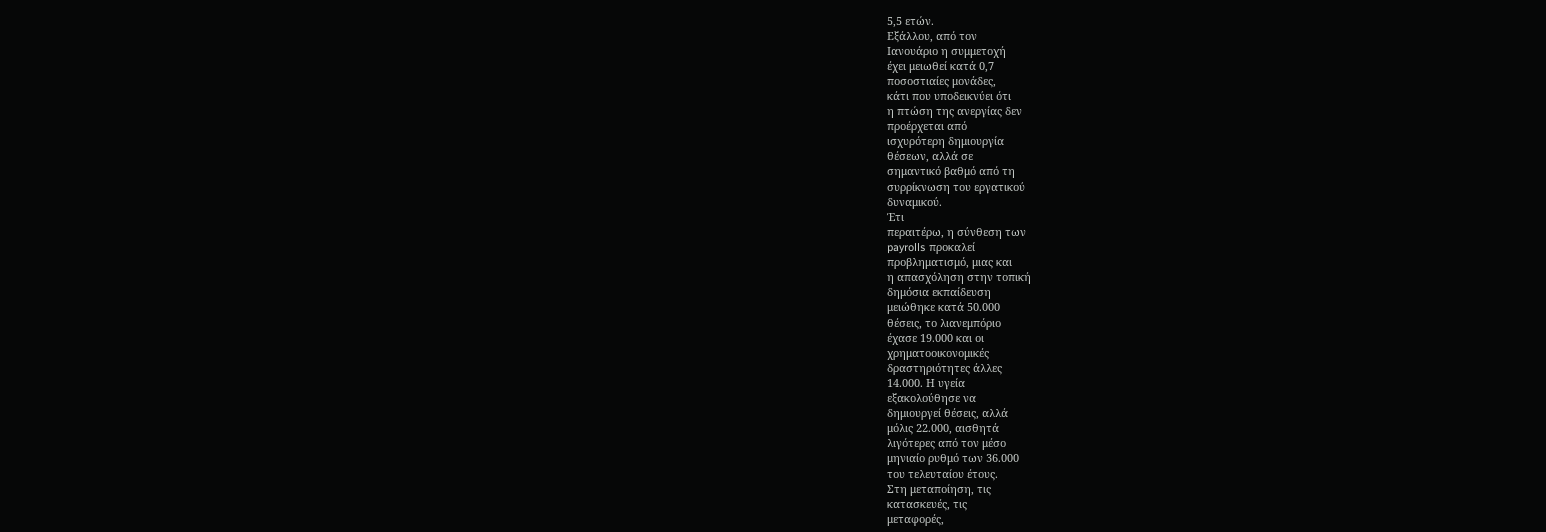5,5 ετών.
Εξάλλου, από τον
Ιανουάριο η συμμετοχή
έχει μειωθεί κατά 0,7
ποσοστιαίες μονάδες,
κάτι που υποδεικνύει ότι
η πτώση της ανεργίας δεν
προέρχεται από
ισχυρότερη δημιουργία
θέσεων, αλλά σε
σημαντικό βαθμό από τη
συρρίκνωση του εργατικού
δυναμικού.
Έτι
περαιτέρω, η σύνθεση των
payrolls προκαλεί
προβληματισμό, μιας και
η απασχόληση στην τοπική
δημόσια εκπαίδευση
μειώθηκε κατά 50.000
θέσεις, το λιανεμπόριο
έχασε 19.000 και οι
χρηματοοικονομικές
δραστηριότητες άλλες
14.000. Η υγεία
εξακολούθησε να
δημιουργεί θέσεις, αλλά
μόλις 22.000, αισθητά
λιγότερες από τον μέσο
μηνιαίο ρυθμό των 36.000
του τελευταίου έτους.
Στη μεταποίηση, τις
κατασκευές, τις
μεταφορές,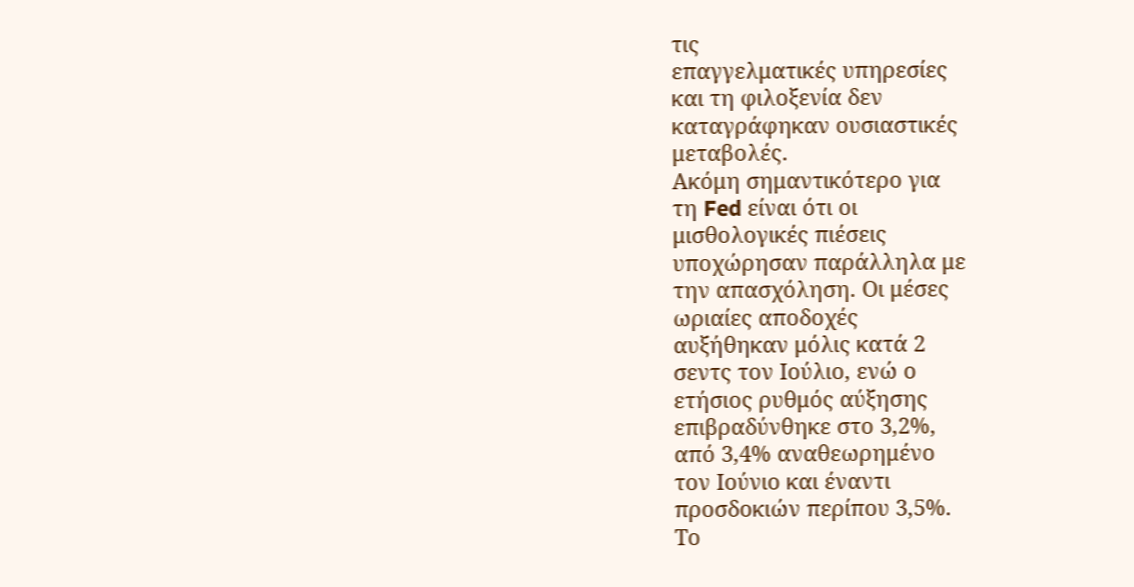τις
επαγγελματικές υπηρεσίες
και τη φιλοξενία δεν
καταγράφηκαν ουσιαστικές
μεταβολές.
Ακόμη σημαντικότερο για
τη Fed είναι ότι οι
μισθολογικές πιέσεις
υποχώρησαν παράλληλα με
την απασχόληση. Οι μέσες
ωριαίες αποδοχές
αυξήθηκαν μόλις κατά 2
σεντς τον Ιούλιο, ενώ ο
ετήσιος ρυθμός αύξησης
επιβραδύνθηκε στο 3,2%,
από 3,4% αναθεωρημένο
τον Ιούνιο και έναντι
προσδοκιών περίπου 3,5%.
Το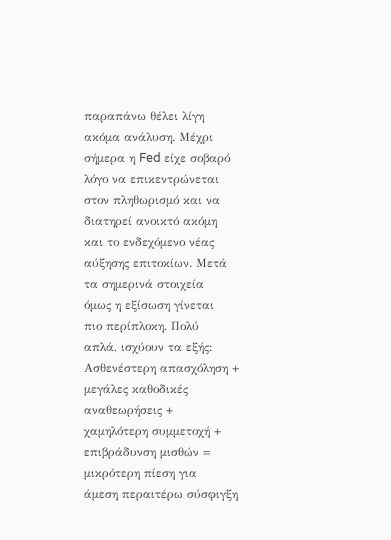παραπάνω θέλει λίγη
ακόμα ανάλυση. Μέχρι
σήμερα η Fed είχε σοβαρό
λόγο να επικεντρώνεται
στον πληθωρισμό και να
διατηρεί ανοικτό ακόμη
και το ενδεχόμενο νέας
αύξησης επιτοκίων. Μετά
τα σημερινά στοιχεία
όμως η εξίσωση γίνεται
πιο περίπλοκη. Πολύ
απλά, ισχύουν τα εξής:
Ασθενέστερη απασχόληση +
μεγάλες καθοδικές
αναθεωρήσεις +
χαμηλότερη συμμετοχή +
επιβράδυνση μισθών =
μικρότερη πίεση για
άμεση περαιτέρω σύσφιγξη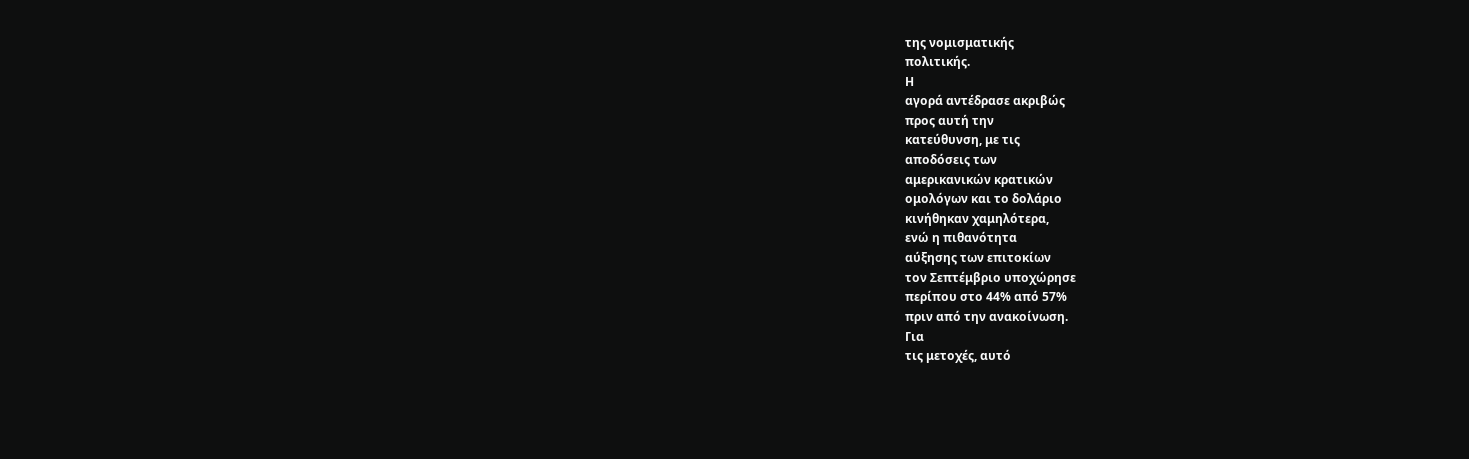της νομισματικής
πολιτικής.
Η
αγορά αντέδρασε ακριβώς
προς αυτή την
κατεύθυνση, με τις
αποδόσεις των
αμερικανικών κρατικών
ομολόγων και το δολάριο
κινήθηκαν χαμηλότερα,
ενώ η πιθανότητα
αύξησης των επιτοκίων
τον Σεπτέμβριο υποχώρησε
περίπου στο 44% από 57%
πριν από την ανακοίνωση.
Για
τις μετοχές, αυτό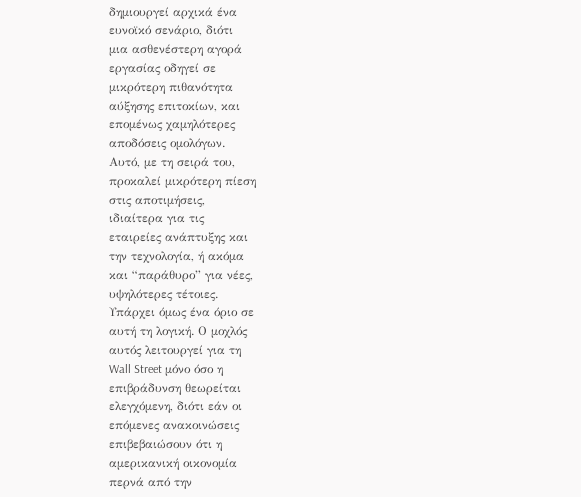δημιουργεί αρχικά ένα
ευνοϊκό σενάριο, διότι
μια ασθενέστερη αγορά
εργασίας οδηγεί σε
μικρότερη πιθανότητα
αύξησης επιτοκίων, και
επομένως χαμηλότερες
αποδόσεις ομολόγων.
Αυτό, με τη σειρά του,
προκαλεί μικρότερη πίεση
στις αποτιμήσεις,
ιδιαίτερα για τις
εταιρείες ανάπτυξης και
την τεχνολογία, ή ακόμα
και “παράθυρο” για νέες,
υψηλότερες τέτοιες.
Υπάρχει όμως ένα όριο σε
αυτή τη λογική. Ο μοχλός
αυτός λειτουργεί για τη
Wall Street μόνο όσο η
επιβράδυνση θεωρείται
ελεγχόμενη, διότι εάν οι
επόμενες ανακοινώσεις
επιβεβαιώσουν ότι η
αμερικανική οικονομία
περνά από την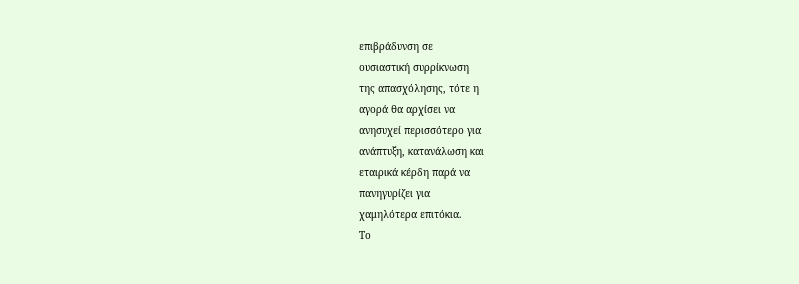επιβράδυνση σε
ουσιαστική συρρίκνωση
της απασχόλησης, τότε η
αγορά θα αρχίσει να
ανησυχεί περισσότερο για
ανάπτυξη, κατανάλωση και
εταιρικά κέρδη παρά να
πανηγυρίζει για
χαμηλότερα επιτόκια.
Το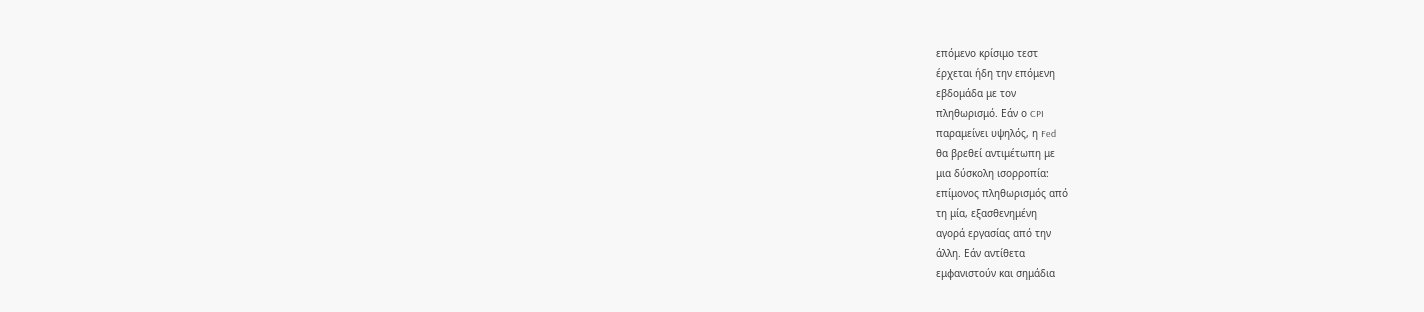επόμενο κρίσιμο τεστ
έρχεται ήδη την επόμενη
εβδομάδα με τον
πληθωρισμό. Εάν ο CPI
παραμείνει υψηλός, η Fed
θα βρεθεί αντιμέτωπη με
μια δύσκολη ισορροπία:
επίμονος πληθωρισμός από
τη μία, εξασθενημένη
αγορά εργασίας από την
άλλη. Εάν αντίθετα
εμφανιστούν και σημάδια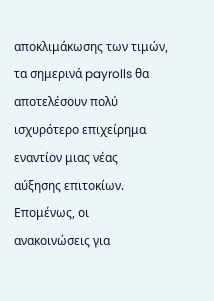αποκλιμάκωσης των τιμών,
τα σημερινά payrolls θα
αποτελέσουν πολύ
ισχυρότερο επιχείρημα
εναντίον μιας νέας
αύξησης επιτοκίων.
Επομένως, οι
ανακοινώσεις για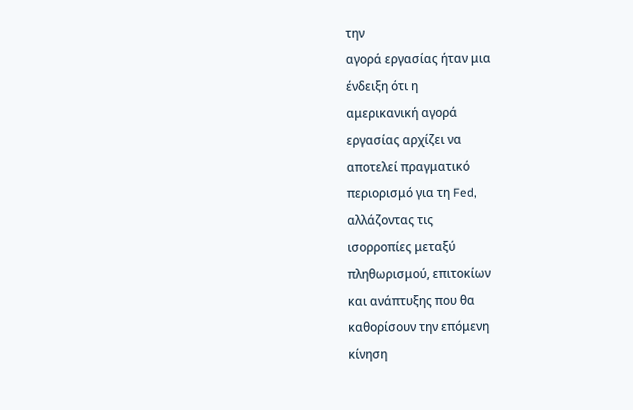την
αγορά εργασίας ήταν μια
ένδειξη ότι η
αμερικανική αγορά
εργασίας αρχίζει να
αποτελεί πραγματικό
περιορισμό για τη Fed,
αλλάζοντας τις
ισορροπίες μεταξύ
πληθωρισμού, επιτοκίων
και ανάπτυξης που θα
καθορίσουν την επόμενη
κίνηση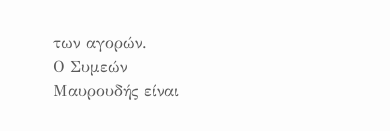των αγορών.
Ο Συμεών Μαυρουδής είναι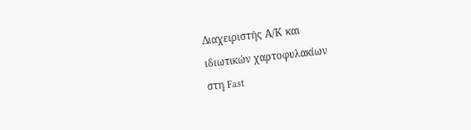Διαχειριστής Α/Κ και
ιδιωτικών χαρτοφυλακίων
στη Fast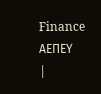Finance ΑΕΠΕΥ
|